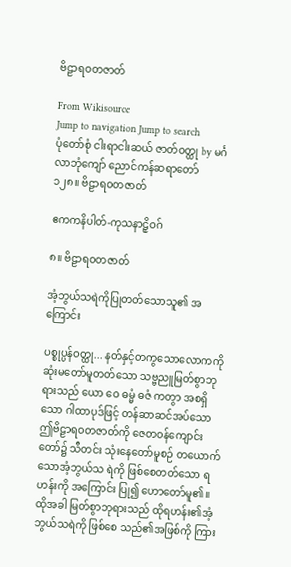ဗိဠာရဝတဇာတ်

From Wikisource
Jump to navigation Jump to search
ပုံတော်စုံ ငါးရာငါးဆယ် ဇာတ်ဝတ္ထု by မင်္ဂလာဘုံကျော် ညောင်ကန်ဆရာတော်
၁၂၈။ ဗိဠာရဝတဇာတ်

ဧကကနိပါတ်-ကုသနာဠှိဝဂ်

၈။ ဗိဠာရဝတဇာတ်

အံ့ဘွယ်သရဲကိုပြုတတ်သောသူ၏ အကြောင်း

ပစ္စုပ္ပန်ဝတ္ထု... နတ်နှင့်တကွသောလောကကို ဆုံးမတော်မူတတ်သော သဗ္ဗညူမြတ်စွာဘုရားသည် ယော ဝေ ဓမ္မံ ဓဇံ ကတွာ အစရှိသော ဂါထာပုဒ်ဖြင့် တန်ဆာဆင်အပ်သော ဤဗိဠာရဝတဇာတ်ကို ဇေတဝန်ကျောင်းတော်၌ သီတင်း သုံးနေတော်မူစဉ် တယောက်သောအံ့ဘွယ်သ ရဲကို ဖြစ်စေတတ်သော ရဟန်းကို အကြောင်း ပြု၍ ဟောတော်မူ၏။ ထိုအခါ မြတ်စွာဘုရားသည် ထိုရဟန်း၏အံ့ဘွယ်သရဲကို ဖြစ်စေ သည်၏အဖြစ်ကို ကြား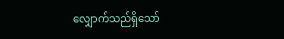လျှောက်သည်ရှိသော်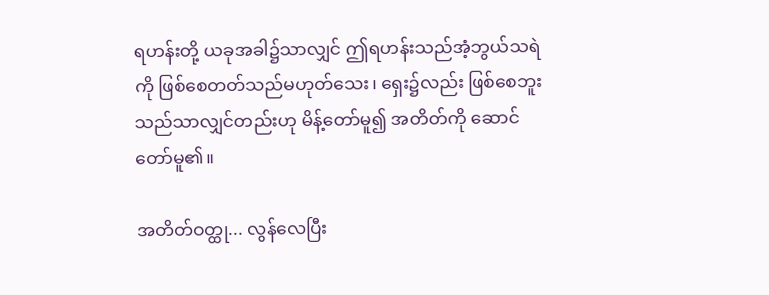ရဟန်းတို့ ယခုအခါ၌သာလျှင် ဤရဟန်းသည်အံ့ဘွယ်သရဲကို ဖြစ်စေတတ်သည်မဟုတ်သေး၊ ရှေး၌လည်း ဖြစ်စေဘူးသည်သာလျှင်တည်းဟု မိန့်တော်မူ၍ အတိတ်ကို ဆောင်တော်မူ၏။

အတိတ်ဝတ္ထု... လွန်လေပြီး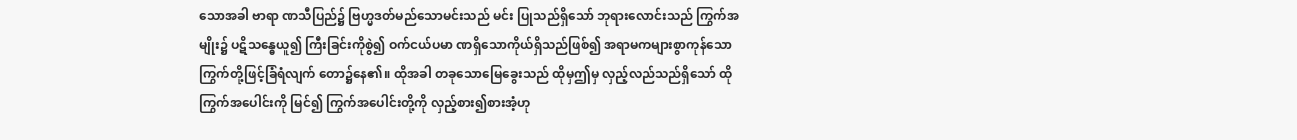သောအခါ ဗာရာ ဏသီပြည်၌ ဗြဟ္မဒတ်မည်သောမင်းသည် မင်း ပြုသည်ရှိသော် ဘုရားလောင်းသည် ကြွက်အမျိုး၌ ပဋိသန္ဓေယူ၍ ကြီးခြင်းကိုစွဲ၍ ဝက်ငယ်ပမာ ဏရှိသောကိုယ်ရှိသည်ဖြစ်၍ အရာမကများစွာကုန်သော ကြွက်တို့ဖြင့်ခြံရံလျက် တော၌နေ၏။ ထိုအခါ တခုသောမြေခွေးသည် ထိုမှဤမှ လှည့်လည်သည်ရှိသော် ထိုကြွက်အပေါင်းကို မြင်၍ ကြွက်အပေါင်းတို့ကို လှည့်စား၍စားအံ့ဟု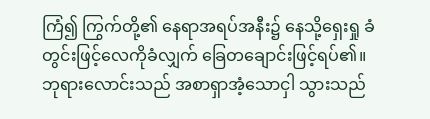ကြံ၍ ကြွက်တို့၏ နေရာအရပ်အနီး၌ နေသို့ရှေးရှု ခံတွင်းဖြင့်လေကိုခံလျှက် ခြေတချောင်းဖြင့်ရပ်၏။ ဘုရားလောင်းသည် အစာရှာအံ့သောငှါ သွားသည်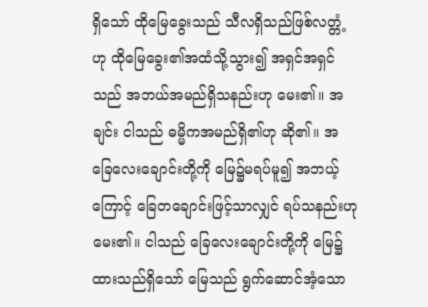ရှိသော် ထိုမြေခွေးသည် သီလရှိသည်ဖြစ်လတ္တံ့ဟု ထိုမြေခွေး၏အထံသို့သွား၍ အရှင်အရှင်သည် အဘယ်အမည်ရှိသနည်းဟု မေး၏။ အချင်း ငါသည် ဓမ္မိကအမည်ရှိ၏ဟု ဆို၏။ အခြေလေးချောင်းတို့ကို မြေ၌မရပ်မူ၍ အဘယ့်ကြောင့် ခြေတချောင်းဖြင့်သာလျှင် ရပ်သနည်းဟု မေး၏။ ငါသည် ခြေလေးချောင်းတို့ကို မြေ၌ ထားသည်ရှိသော် မြေသည် ရွက်ဆောင်အံ့သော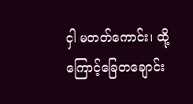ငှါ မတတ်ကောင်း၊ ထို့ကြောင့်ခြေတချောင်း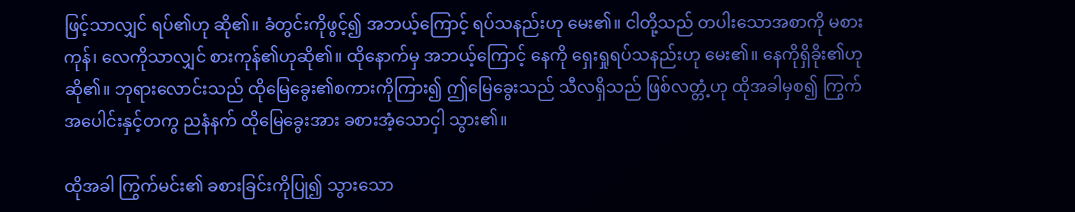ဖြင့်သာလျှင် ရပ်၏ဟု ဆို၏။ ခံတွင်းကိုဖွင့်၍ အဘယ့်ကြောင့် ရပ်သနည်းဟု မေး၏။ ငါတို့သည် တပါးသောအစာကို မစားကုန်၊ လေကိုသာလျှင် စားကုန်၏ဟုဆို၏။ ထိုနောက်မှ အဘယ့်ကြောင့် နေကို ရှေးရှုရပ်သနည်းဟု မေး၏။ နေကိုရှိခိုး၏ဟု ဆို၏။ ဘုရားလောင်းသည် ထိုမြေခွေး၏စကားကိုကြား၍ ဤမြေခွေးသည် သီလရှိသည် ဖြစ်လတ္တံ့ဟု ထိုအခါမှစ၍ ကြွက်အပေါင်းနှင့်တကွ ညနံနက် ထိုမြေခွေးအား ခစားအံ့သောငှါ သွား၏။

ထိုအခါ ကြွက်မင်း၏ ခစားခြင်းကိုပြု၍ သွားသော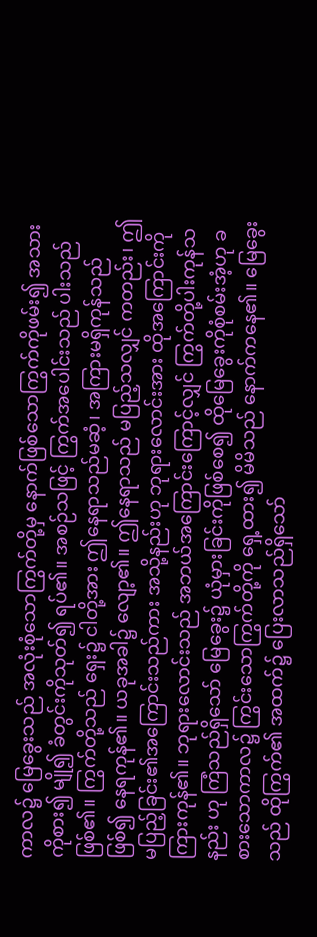ကာလ၌ မြေခွေးသည် အလုံးစုံသောကြွက်တို့မှ နောက်ဖြစ်သောကြွက်ကိုဖမ်း၍ အသားကိုစား၍ မျို၍ ခံတွင်းကိုသုတ်၍ ရပ်၏။ အစဉ်သဖြင့် ကြွက်အပေါင်းသည် ပါးသည်ဖြစ်၏။ ကြွက်တို့သည် ရှေး၌ ငါတို့အား ဤနေရာသည်မဆံ့၊ အကြားမရှိကုန်သည်ဖြစ်၍ နေရကုန်၏။ ယခုအခါ၌ လျော့၏။ ဤနေရာသည် မပြည့်သလျှင် ကတည်း၊ ဤမပြည့်ခြင်း၏အကြောင်းသည်ကား အသို့နည်းဟု ဘုရားလောင်းအား ထိုအကြောင်းကို ကြားကုန်၏။ ဘုရားလောင်းသည် အဘယ်အကြောင်းကြောင့်လျှင် ကြွက်တို့ပါးကုန်သနည်း ဟု ကြံသည်ရှိသော် မြေခွေး၌ ယုံမှားခြင်းကိုဖြစ်စေ၍ ထိုမြေခွေးကိုစုံစမ်းအံ့ဟု ခစားသောကာလ၌ ကြွင်းသောကြွက်တို့ကို ရှေ့ထား၍ မိမိသည် နောက်ကနေ၏။ မြေခွေးသည် ထိုကြွက်၏ အထက်၌ ပြေးလာသည်ရှိသော်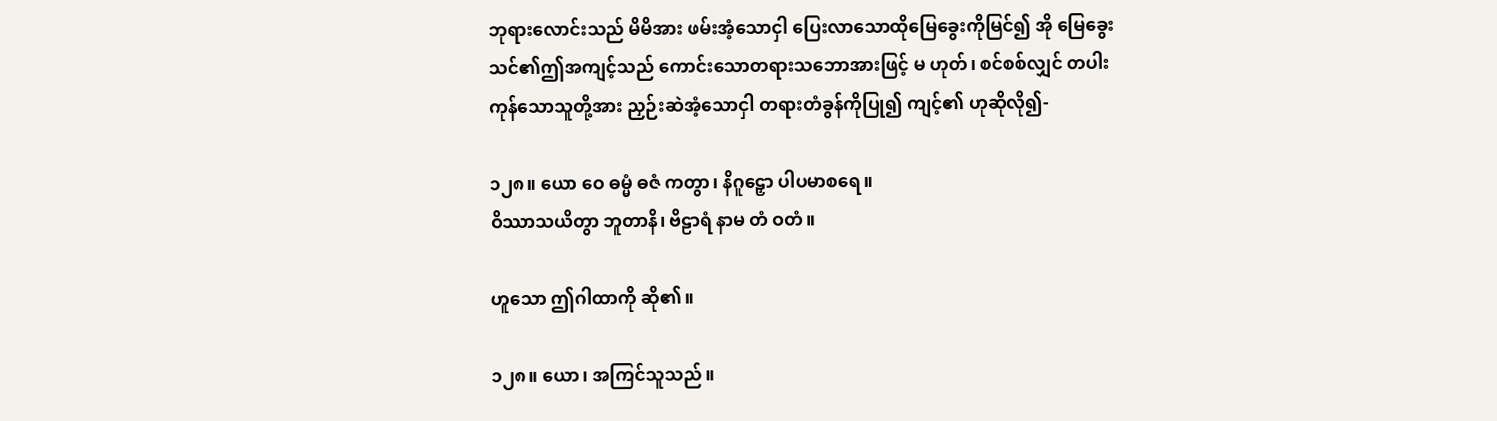ဘုရားလောင်းသည် မိမိအား ဖမ်းအံ့သောငှါ ပြေးလာသောထိုမြေခွေးကိုမြင်၍ အို မြေခွေး သင်၏ဤအကျင့်သည် ကောင်းသောတရားသဘောအားဖြင့် မ ဟုတ်၊ စင်စစ်လျှင် တပါးကုန်သောသူတို့အား ညှဉ်းဆဲအံ့သောငှါ တရားတံခွန်ကိုပြု၍ ကျင့်၏ ဟုဆိုလို၍-

၁၂၈။ ယော ဝေ ဓမ္မံ ဓဇံ ကတွာ၊ နိဂူဠှော ပါပမာစရေ။
ဝိဿာသယိတွာ ဘူတာနိ၊ ဗိဠာရံ နာမ တံ ဝတံ။

ဟူသော ဤဂါထာကို ဆို၏။

၁၂၈။ ယော၊ အကြင်သူသည်။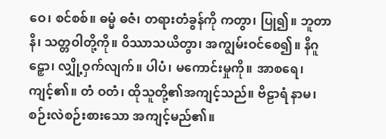ဝေ၊ စင်စစ်။ ဓမ္မံ ဓဇံ၊ တရားတံခွန်ကို ကတွာ၊ ပြု၍။ ဘူတာနိ၊ သတ္တဝါတို့ကို။ ဝိဿာသယိတွာ၊ အကျွမ်းဝင်စေ၍။ နိဂူဠှော၊ လျှို့ဝှက်လျက်။ ပါပံ၊ မကောင်းမှုကို။ အာစရေ၊ ကျင့်၏။ တံ ဝတံ၊ ထိုသူတို့၏အကျင့်သည်။ ဗိဠာရံ နာမ၊ စဉ်းလဲစဉ်းစားသော အကျင့်မည်၏။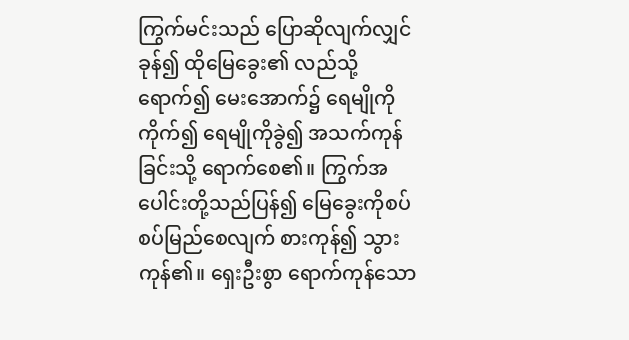ကြွက်မင်းသည် ပြောဆိုလျက်လျှင် ခုန်၍ ထိုမြေခွေး၏ လည်သို့ရောက်၍ မေးအောက်၌ ရေမျိုကိုကိုက်၍ ရေမျိုကိုခွဲ၍ အသက်ကုန်ခြင်းသို့ ရောက်စေ၏။ ကြွက်အပေါင်းတို့သည်ပြန်၍ မြေခွေးကိုစပ်စပ်မြည်စေလျက် စားကုန်၍ သွားကုန်၏။ ရှေးဦးစွာ ရောက်ကုန်သော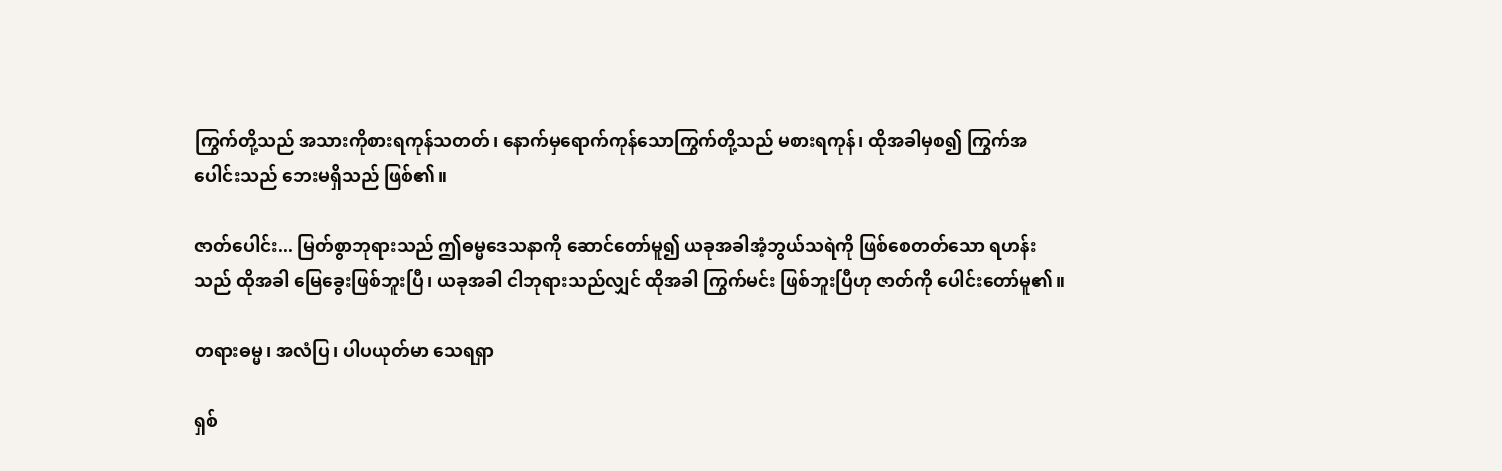ကြွက်တို့သည် အသားကိုစားရကုန်သတတ်၊ နောက်မှရောက်ကုန်သောကြွက်တို့သည် မစားရကုန်၊ ထိုအခါမှစ၍ ကြွက်အပေါင်းသည် ဘေးမရှိသည် ဖြစ်၏။

ဇာတ်ပေါင်း... မြတ်စွာဘုရားသည် ဤဓမ္မဒေသနာကို ဆောင်တော်မူ၍ ယခုအခါအံ့ဘွယ်သရဲကို ဖြစ်စေတတ်သော ရဟန်းသည် ထိုအခါ မြေခွေးဖြစ်ဘူးပြီ၊ ယခုအခါ ငါဘုရားသည်လျှင် ထိုအခါ ကြွက်မင်း ဖြစ်ဘူးပြီဟု ဇာတ်ကို ပေါင်းတော်မူ၏။

တရားဓမ္မ၊ အလံပြ၊ ပါပယုတ်မာ သေရရှာ

ရှစ်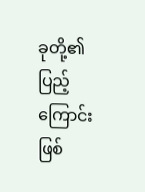ခုတို့၏ ပြည့်ကြောင်းဖြစ်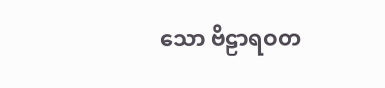သော ဗိဠာရဝတ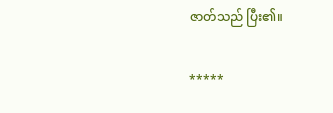ဇာတ်သည် ပြီး၏။

*****